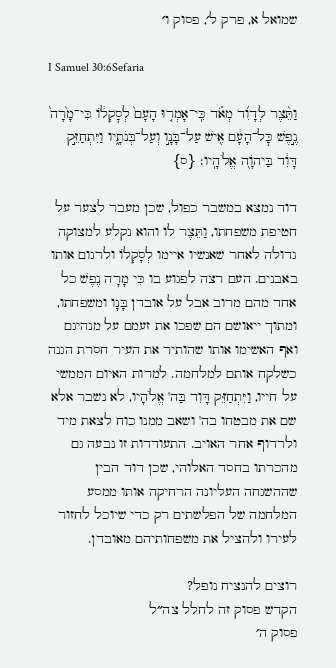שמואל א, פרק ל׳, פסוק ו׳

I Samuel 30:6Sefaria

וַתֵּ֨צֶר לְדָוִ֜ד מְאֹ֗ד כִּֽי־אָמְר֤וּ הָעָם֙ לְסׇקְל֔וֹ כִּי־מָ֙רָה֙ נֶ֣פֶשׁ כׇּל־הָעָ֔ם אִ֖ישׁ עַל־בָּנָ֣ו וְעַל־בְּנֹתָ֑יו וַיִּתְחַזֵּ֣ק דָּוִ֔ד בַּיהֹוָ֖ה אֱלֹהָֽיו׃ {ס}

דוד נמצא במשבר כפול, שכן מעבר לצער על חטיפת משפחתו, וַתֵּצֶר לו והוא נקלע למצוקה גדולה לאחר שאנשיו איימו לְסָקְלוֹ ולרגום אותו באבנים. העם רצה לפגוע בו כִּי מָרָה נֶפֶשׁ כל אחד מהם מרוב אבל על אובדן בָּנָו ומשפחתו, ומתוך ייאושם הם שפכו את זעמם על מנהיגם ואף האשימו אותו שהותיר את העיר חסרת הגנה כשלקח אותם למלחמה. למרות האיום הממשי על חייו, וַיִּתְחַזֵּק דָּוִד בַּה' אֱלֹהָיו, לא נשבר אלא שם את מבטחו בה' ושאב ממנו כוח לצאת מיד ולרדוף אחר האויב. התעודדות זו נבעה גם מהכרתו בחסד האלוהי, שכן דוד הבין שההשגחה העליונה הרחיקה אותו ממסע המלחמה של הפלשתים רק כדי שיוכל לחזור לעירו ולהציל את משפחותיהם מאובדן.

רוצים להנציח נופל?
הקדש פסוק זה לחלל צה״ל
פסוק ה׳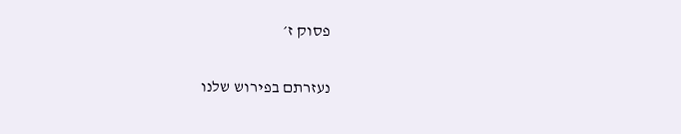פסוק ז׳

נעזרתם בפירוש שלנו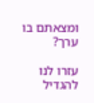ומצאתם בו ערך?

עזרו לנו להגדיל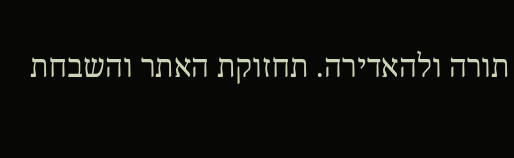תורה ולהאדירה. תחזוקת האתר והשבחת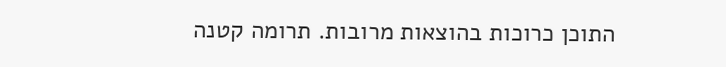התוכן כרוכות בהוצאות מרובות. תרומה קטנה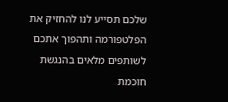שלכם תסייע לנו להחזיק את הפלטפורמה ותהפוך אתכם לשותפים מלאים בהנגשת חוכמת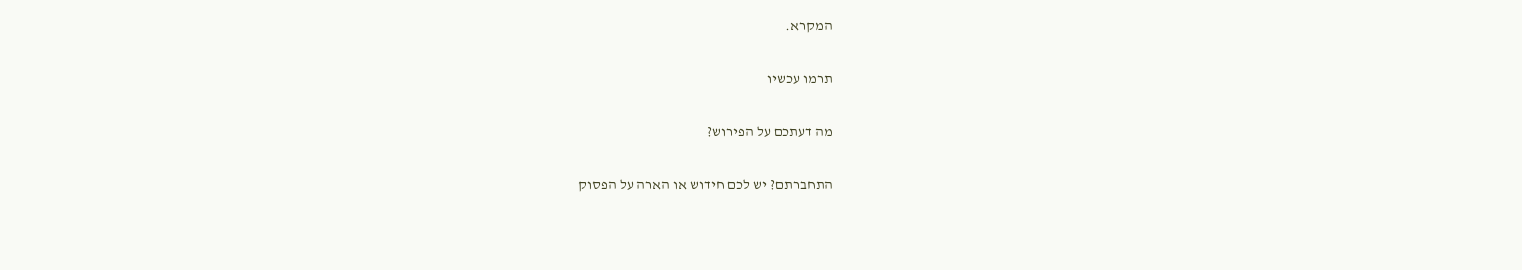המקרא.

תרמו עכשיו

מה דעתכם על הפירוש?

התחברתם? יש לכם חידוש או הארה על הפסוק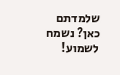שלמדתם כאן? נשמח לשמוע!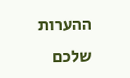ההערות שלכם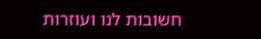חשובות לנו ועוזרות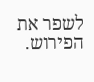לשפר את הפירוש.